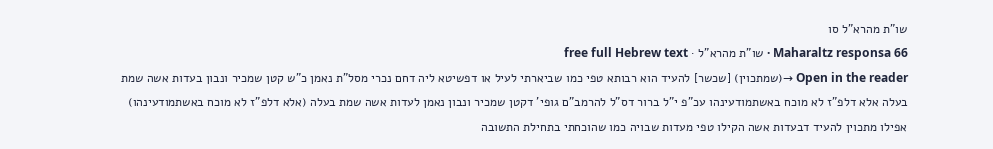שו"ת מהרא"ל סו
Maharaltz responsa 66 · שו"ת מהרא"ל · free full Hebrew text
Open in the reader →(שמתכוין) [שכשר] להעיד הוא רבותא טפי כמו שביארתי לעיל או דפשיטא ליה דחם נכרי מסל"ת נאמן כ"ש קטן שמכיר ונבון בעדות אשה שמת בעלה אלא דלפ"ז לא מוכח באשתמודעינהו עכ"פ י"ל ברור דס"ל להרמב"ם גופי' דקטן שמכיר ונבון נאמן לעדות אשה שמת בעלה (אלא דלפ"ז לא מוכח באשתמודעינהו) אפילו מתכוין להעיד דבעדות אשה הקילו טפי מעדות שבויה כמו שהוכחתי בתחילת התשובה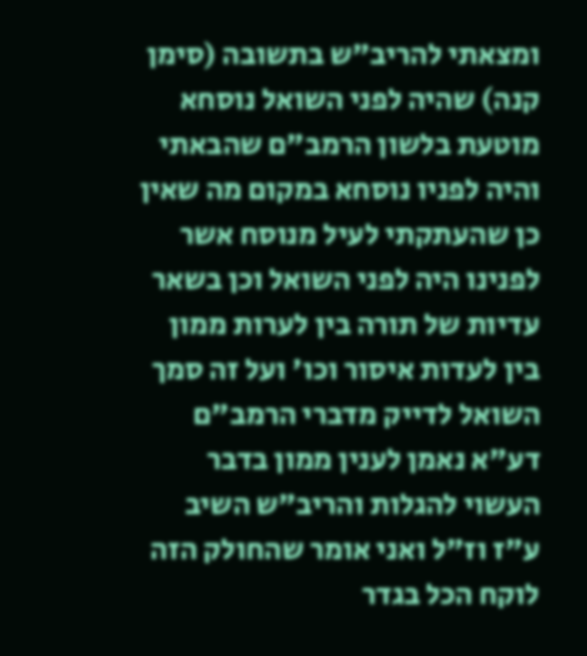ומצאתי להריב"ש בתשובה (סימן קנה) שהיה לפני השואל נוסחא מוטעת בלשון הרמב"ם שהבאתי והיה לפניו נוסחא במקום מה שאין כן שהעתקתי לעיל מנוסח אשר לפנינו היה לפני השואל וכן בשאר עדיות של תורה בין לערות ממון בין לעדות איסור וכו' ועל זה סמך השואל לדייק מדברי הרמב"ם דע"א נאמן לענין ממון בדבר העשוי להגלות והריב"ש השיב ע"ז וז"ל ואני אומר שהחולק הזה לוקח הכל בגדר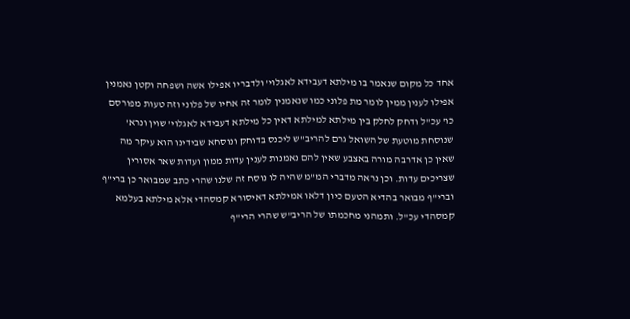אחד כל מקום שנאמר בו מילתא דעבידא לאגלוי' ולדבריו אפילו אשה ושפחה וקטן נאמנין אפילו לענין ממין לומר מת פלוני כמו שנאמנין לומר זה אחיו של פלוני וזה טעות מפורסם כו' עכ"ל ודחק לחלק בין מילתא למילתא דאין כל מילתא דעבידא לאגלוי' שוין ונרא' שנוסחת מוטעת של השואל גרם להריב"ש ליכנס בדוחק ונוסחא שבידינו הוא עיקר מה שאין כן אדרבה מורה באצבע שאין להם נאמנות לענין עדות ממון ועדות שאר אסורין שצריכים עדות. וכן נראה מדברי המ"מ שהיה לו נוסח זה שלנו שהרי כתב שמבואר כן ברי"ף וברי"ף מבואר בהדיא הטעם כיון דלאו אמילתא דאיסורא קמסהדי אלא מילתא בעלמא קמסהדי עכ"ל. ותמהני מחכמתו של הריב"ש שהרי הרי"ף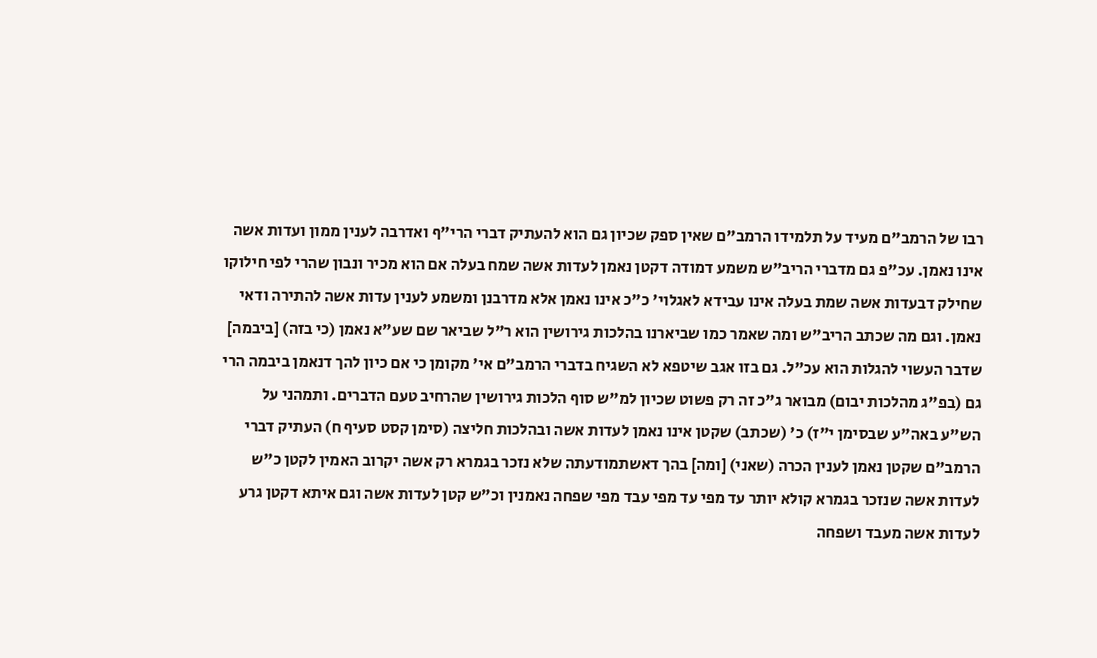רבו של הרמב"ם מעיד על תלמידו הרמב"ם שאין ספק שכיון גם הוא להעתיק דברי הרי"ף ואדרבה לענין ממון ועדות אשה אינו נאמן. עכ"פ גם מדברי הריב"ש משמע דמודה דקטן נאמן לעדות אשה שמח בעלה אם הוא מכיר ונבון שהרי לפי חילוקו שחילק דבעדות אשה שמת בעלה אינו עבידא לאגלוי' כ"כ אינו נאמן אלא מדרבנן ומשמע לענין עדות אשה להתירה ודאי נאמן. וגם מה שכתב הריב"ש ומה שאמר כמו שביארנו בהלכות גירושין הוא ר"ל שביאר שם שע"א נאמן (כי בזה) [ביבמה] שדבר העשוי להגלות הוא עכ"ל. גם בזו אגב שיטפא לא השגיח בדברי הרמב"ם אי' מקומן כי אם כיון להך דנאמן ביבמה הרי גם (בפ"ג מהלכות יבום) מבואר ג"כ זה רק פשוט שכיון למ"ש סוף הלכות גירושין שהרחיב טעם הדברים. ותמהני על הש"ע באה"ע שבסימן י"ז) כ' (שכתב) שקטן אינו נאמן לעדות אשה ובהלכות חליצה (סימן קסט סעיף ח) העתיק דברי הרמב"ם שקטן נאמן לענין הכרה (שאני) [ומה] בהך דאשתמודעתה שלא נזכר בגמרא רק אשה יקרוב האמין לקטן כ"ש לעדות אשה שנזכר בגמרא קולא יותר עד מפי עד מפי עבד מפי שפחה נאמנין וכ"ש קטן לעדות אשה וגם איתא דקטן גרע לעדות אשה מעבד ושפחה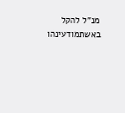מנ"ל להקל באשתמודעינהו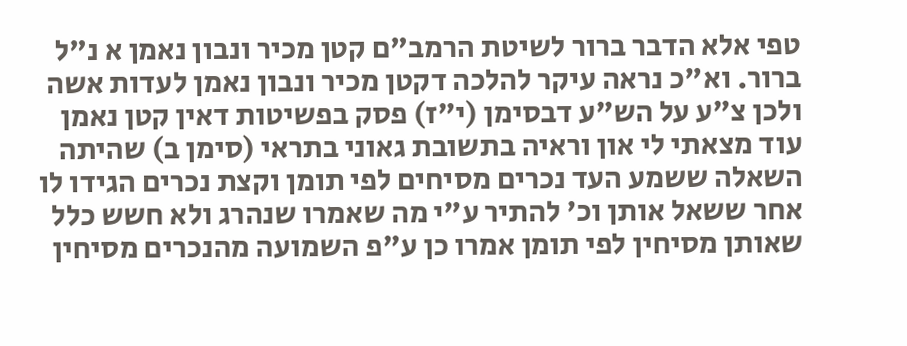טפי אלא הדבר ברור לשיטת הרמב"ם קטן מכיר ונבון נאמן א נ"ל ברור. וא"כ נראה עיקר להלכה דקטן מכיר ונבון נאמן לעדות אשה ולכן צ"ע על הש"ע דבסימן (י"ז) פסק בפשיטות דאין קטן נאמן
עוד מצאתי לי און וראיה בתשובת גאוני בתראי (סימן ב) שהיתה השאלה ששמע העד נכרים מסיחים לפי תומן וקצת נכרים הגידו לו אחר ששאל אותן וכ' להתיר ע"י מה שאמרו שנהרג ולא חשש כלל שאותן מסיחין לפי תומן אמרו כן ע"פ השמועה מהנכרים מסיחין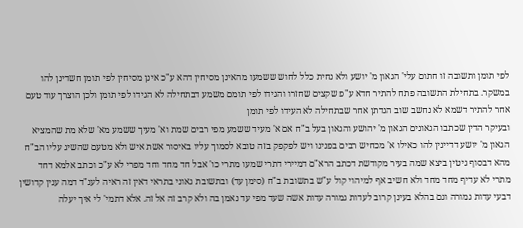לפי תומן ותשובה זו חתום עלי' הגאון מ' יושע ולא נחית כלל לחוש ששמעו מהאינן מסיחין דהא ע"כ אינן מסיחין לפי תומן חשדינן להו במשקר. בתחילת התשובה פתח להתיר חדא ע"פ שקצים שחזרו והגידו לפי תומם משמע דבתחילה לא הגידו לפי תומן ולכן הוצרך עוד טעם אחר להתיר דשמא לא נחשב שוב הגדתן אחר שבתחילה לא העידו לפי תומן
ובעיקר הדין שכתבו הגאונים הגאון מ' יהושע והגאון בעל ב"ח אם א' מעיד ששמע מפי רבים שמת וא' מעיך ששמע מא' שלא מת שהמציא הגאון מ' יושע דדיינין להו כאילו א' מכחיש רבים בפנינו ויש לפקפק בזה טובא לסמוך עליו באיסור אשת איש ולא מטעם שהשיג עליו הב"ח מהא דבסוף גיטין ביצא שמה בעיר מקודשת דכתב הרא"ם דמיירי דתרי שמעו מתרי כו' אבל חד מחד וחד מפרי לא ע"כ וכתב אלמא דחד מתרי לא עדיף מחד מחד ולא חשיב אף למיהוי קול ע"ש בתשובת ב"ח (סימן עד) ובתשובת גאוני בתראי דאין זה ראיה לענ"ד דמה ענין קדושין דבעי עדות גמורה וגם בהלא בעינן קרוב לעדות גמורה עדות אשה שעד מפי עד נאמן בה ולא קרב זה אל זה. אלא דתמי' לי איך יעלה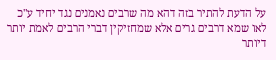על הדעת להתיר בזה דהא מה שרבים נאמנים נגד יחיד ע"כ לאו שמא דרבים גרים אלא שמחזיקין דברי הרבים לאמת יותר דיותר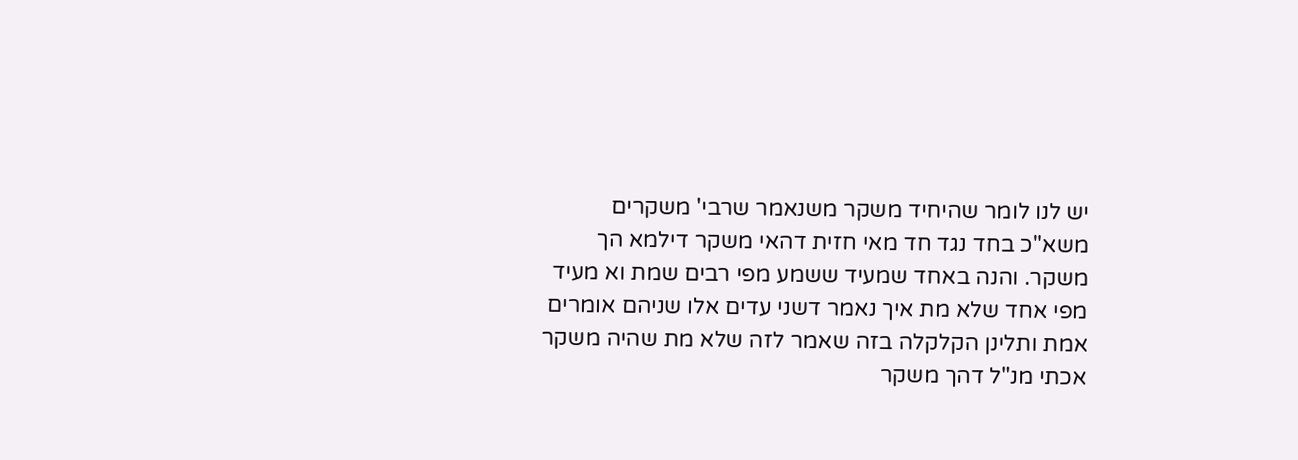יש לנו לומר שהיחיד משקר משנאמר שרבי' משקרים משא"כ בחד נגד חד מאי חזית דהאי משקר דילמא הך משקר. והנה באחד שמעיד ששמע מפי רבים שמת וא מעיד מפי אחד שלא מת איך נאמר דשני עדים אלו שניהם אומרים אמת ותלינן הקלקלה בזה שאמר לזה שלא מת שהיה משקר אכתי מנ"ל דהך משקר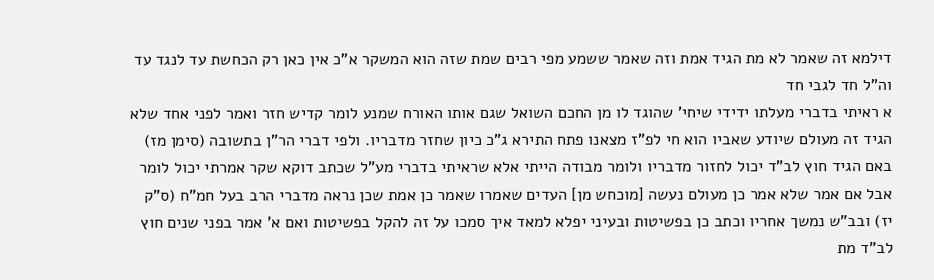דילמא זה שאמר לא מת הגיד אמת וזה שאמר ששמע מפי רבים שמת שזה הוא המשקר א"כ אין כאן רק הכחשת עד לנגד עד וה"ל חד לגבי חד
א ראיתי בדברי מעלתו ידידי שיחי' שהוגד לו מן החכם השואל שגם אותו האורח שמנע לומר קדיש חזר ואמר לפני אחד שלא הגיד זה מעולם שיודע שאביו הוא חי לפ"ז מצאנו פתח התירא ג"כ כיון שחזר מדבריו. ולפי דברי הר"ן בתשובה (סימן מז) באם הגיד חוץ לב"ד יכול לחזור מדבריו ולומר מבודה הייתי אלא שראיתי בדברי מע"ל שכתב דוקא שקר אמרתי יכול לומר אבל אם אמר שלא אמר כן מעולם נעשה [מוכחש מן] העדים שאמרו שאמר כן אמת שכן נראה מדברי הרב בעל חמ"ח (ס"ק יז) ובב"ש נמשך אחריו וכתב כן בפשיטות ובעיני יפלא למאד איך סמכו על זה להקל בפשיטות ואם א' אמר בפני שנים חוץ לב"ד מת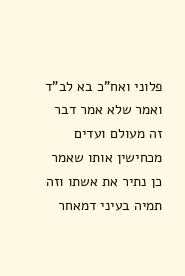פלוני ואח"כ בא לב"ד ואמר שלא אמר דבר זה מעולם ועדים מכחישין אותו שאמר כן נתיר את אשתו וזה תמיה בעיני דמאחר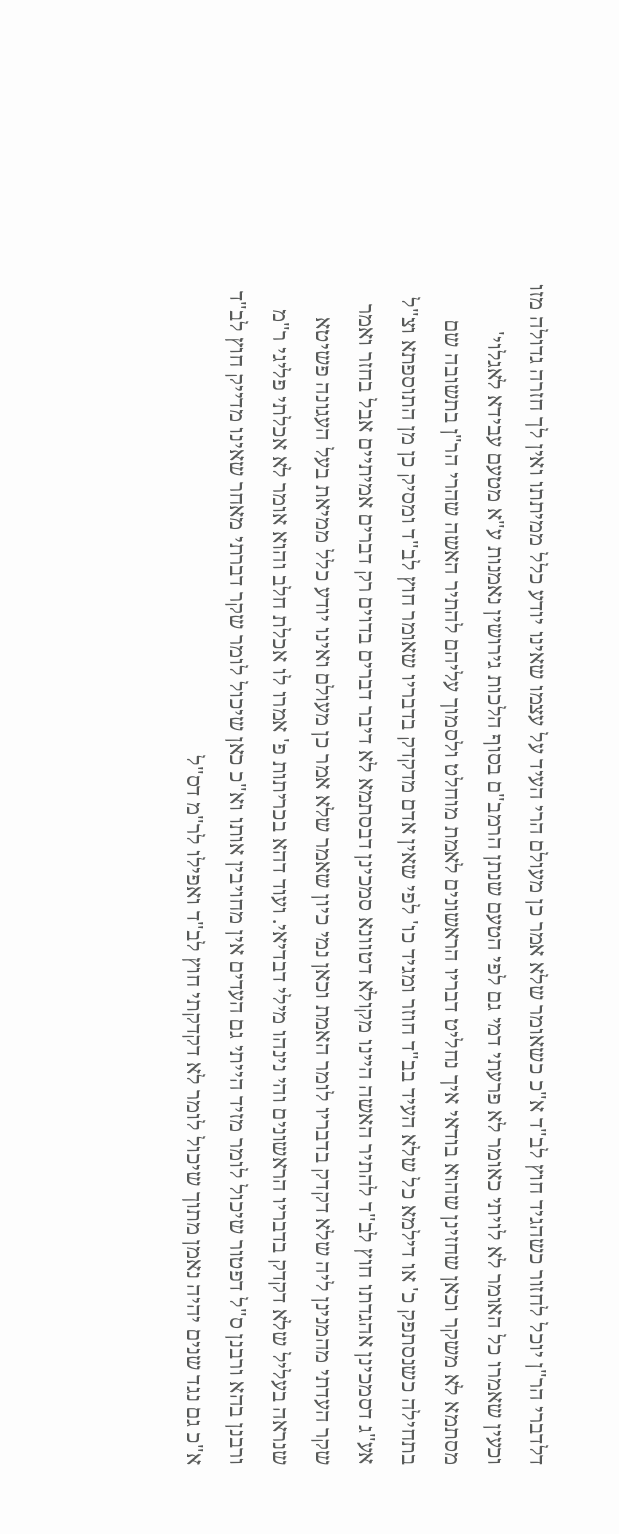דלדברי הר"ן יוכל לחזור כשהגיד חוץ לב"ד א"כ כשאומר שלא אמר כן מעולם הרי העיד על עצמו שאינו יודע כלל ממיתתו ואין לך חזרה גדולה מזו וכעין שאמרו כל האומר לא לויתי כאומר לא פרעתי דמי גם לפי הטעם שנתן הרמב"ם בסוף הלכות גירושין נאמנות ע"א מטעם עבידא לאגלוי' מסתמא לא משקר וכאן שחזינן שהוא בודאי איך נחליט דבריו הראשונים לאמת מוחלט ולסמוך עליהם להתיר האשה שהרי הר"ן בתשובה שם בתחילה כשנסתפק כ' או דילמא כל שלא העיד בב"ד חוזר ומגיד כו' לפי שאין אדם מדקדק בדבריו שאומר חוץ לב"ד ומסיק כן מן התוספתא וצ"ל אע"ג דסמכינן אהגדתו חוץ לב"ד להתיר האשה היינו מקולא דטוונא סמכינן דבסתמא לא דיבר דברים בדוים רק דברים אמיתיים אבל בחזר ואמר שקר העדתי מהמנינן ליה שלא דקדק בדבריו לומר האמת וכאן נמי כיון שאמר שלא אמר כן מעולם ואינו יודע כלל ממיאת בעל העגונה פשיטא שנראה בעליל שלא דקדק בדבריו הראשונים והי נינהו מילי דבדיאי. ועוד דהא בכריתות פ' אמרו לו אכלת חלב והוא אומר לא אכלתי פליגי ר"מ ורבנן בהא ורבנן ס"ל דפטור שיכול לומר מזיד הייתי גם העדים אין מחויבין אותו וא"כ כאן שיכול לומר שקר דברתי מאחר שאינו מדייק חוץ לב"ד א"כ גם נגד שנים יהיה נאמן מתוך שיכול לומר לא דקדקתי חוץ לב"ד ואפילו לר"מ דס"ל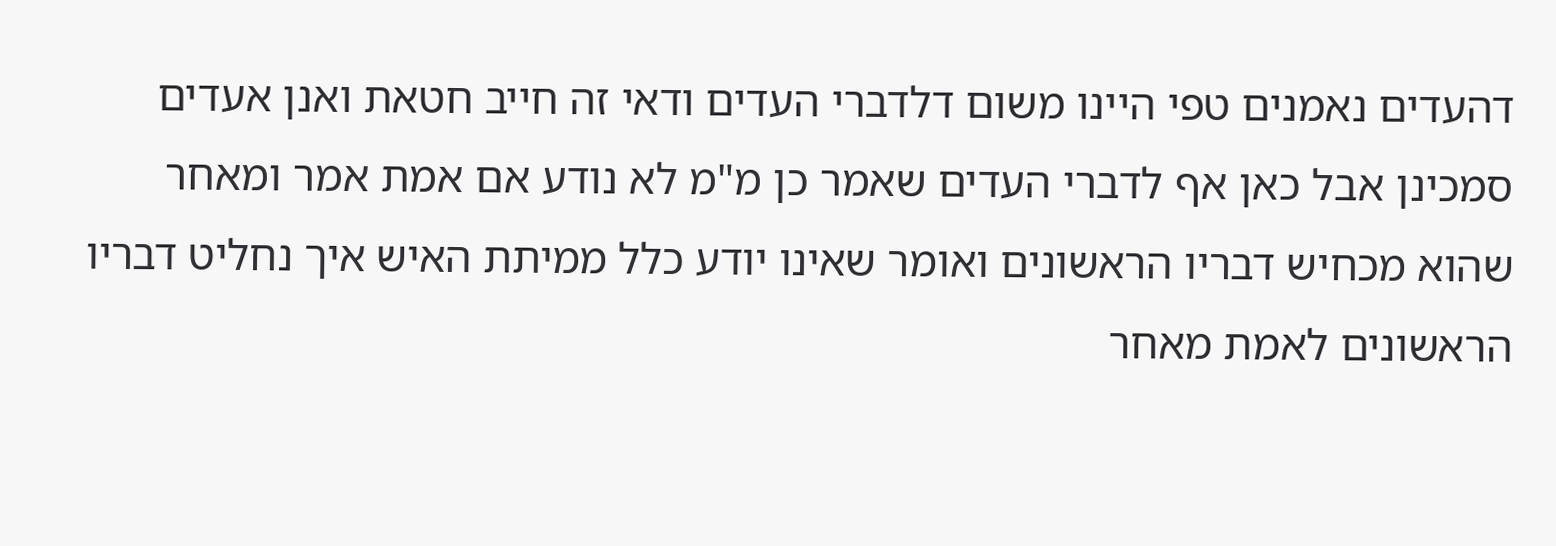דהעדים נאמנים טפי היינו משום דלדברי העדים ודאי זה חייב חטאת ואנן אעדים סמכינן אבל כאן אף לדברי העדים שאמר כן מ"מ לא נודע אם אמת אמר ומאחר שהוא מכחיש דבריו הראשונים ואומר שאינו יודע כלל ממיתת האיש איך נחליט דבריו הראשונים לאמת מאחר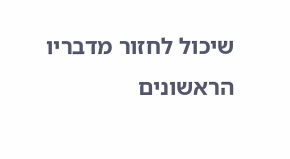שיכול לחזור מדבריו הראשונים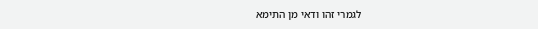לגמרי זהו ודאי מן התימא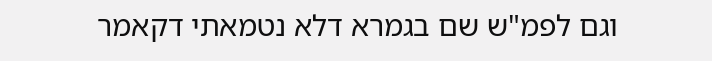וגם לפמ"ש שם בגמרא דלא נטמאתי דקאמר